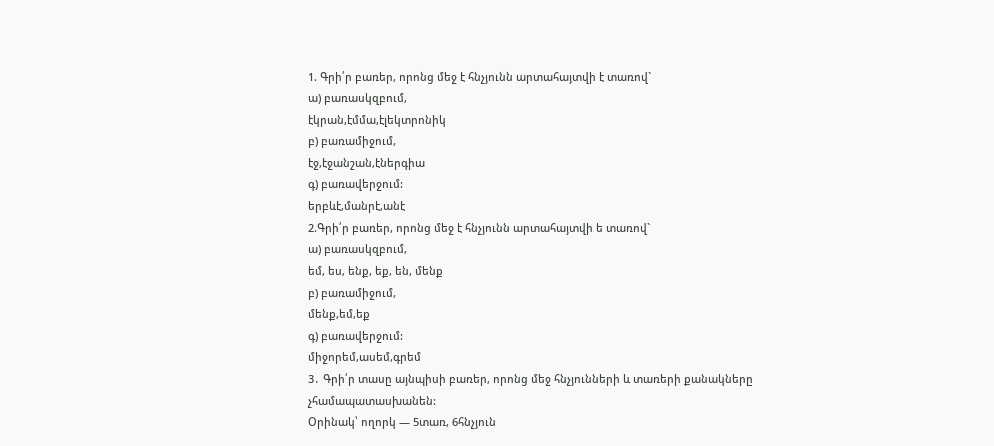1. Գրի՛ր բառեր, որոնց մեջ է հնչյունն արտահայտվի է տառով`
ա) բառասկզբում,
էկրան,էմմա,էլեկտրոնիկ
բ) բառամիջում,
էջ,էջանշան,էներգիա
գ) բառավերջում:
երբևէ,մանրէ,անէ
2.Գրի՛ր բառեր, որոնց մեջ է հնչյունն արտահայտվի ե տառով`
ա) բառասկզբում,
եմ, ես, ենք, եք, են, մենք
բ) բառամիջում,
մենք,եմ,եք
գ) բառավերջում:
միջորեմ,ասեմ,գրեմ
3․ Գրի՛ր տասը այնպիսի բառեր, որոնց մեջ հնչյունների և տառերի քանակները չհամապատասխանեն:
Օրինակ՝ ողորկ — 5տառ, 6հնչյուն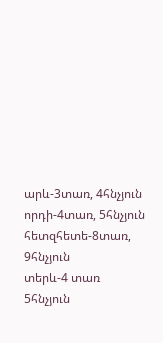արև-3տառ, 4հնչյուն
որդի-4տառ, 5հնչյուն
հետզհետե-8տառ, 9հնչյուն
տերև-4 տառ 5հնչյուն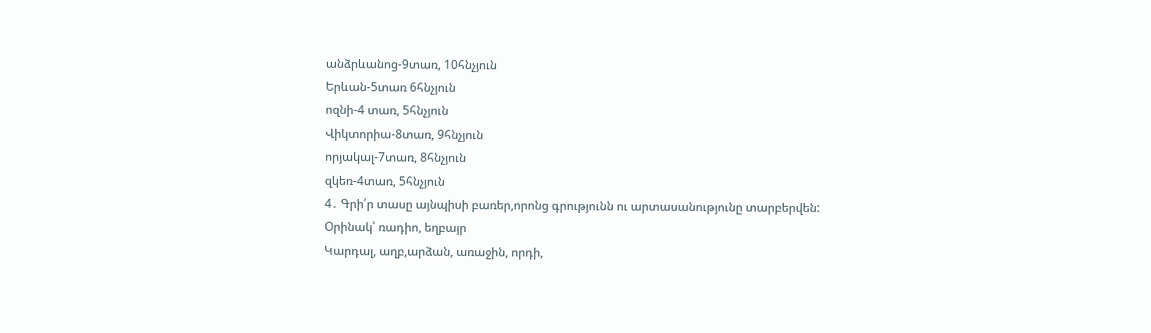անձրևանոց-9տառ, 10հնչյուն
Երևան-5տառ 6հնչյուն
ոզնի-4 տառ, 5հնչյուն
Վիկտորիա-8տառ, 9հնչյուն
որյակալ-7տառ, 8հնչյուն
զկեռ-4տառ, 5հնչյուն
4․ Գրի՛ր տասը այնպիսի բառեր,որոնց գրությունն ու արտասանությունը տարբերվեն:
Օրինակ՝ ռադիո, եղբայր
Կարդալ, աղբ,արձան, առաջին, որդի,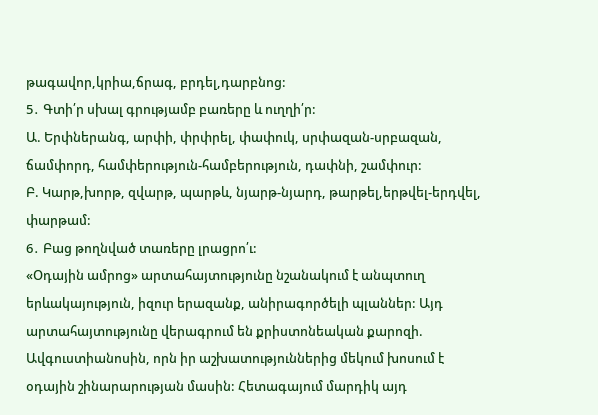թագավոր,կրիա,ճրագ, բրդել,դարբնոց:
5․ Գտի՛ր սխալ գրությամբ բառերը և ուղղի՛ր:
Ա. Երփներանգ, արփի, փրփրել, փափուկ, սրփազան-սրբազան, ճամփորդ, համփերություն-համբերություն, դափնի, շամփուր:
Բ. Կարթ,խորթ, զվարթ, պարթև, նյարթ-նյարդ, թարթել,երթվել-երդվել, փարթամ:
6․ Բաց թողնված տառերը լրացրո՛ւ:
«Օդային ամրոց» արտահայտությունը նշանակում է անպտուղ երևակայություն, իզուր երազանք, անիրագործելի պլաններ: Այդ արտահայտությունը վերագրում են քրիստոնեական քարոզի. Ավգուստիանոսին, որն իր աշխատություններից մեկում խոսում է օդային շինարարության մասին: Հետագայում մարդիկ այդ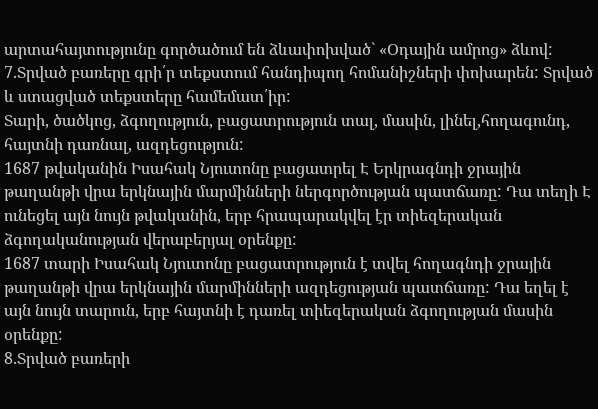արտահայտությունը գործածում են ձևափոխված` «Օդային ամրոց» ձևով:
7.Տրված բառերը գրի՛ր տեքստում հանդիպող հոմանիշների փոխարեն: Տրված և ստացված տեքստերը համեմատ՛իր:
Տարի, ծածկոց, ձգողություն, բացատրություն տալ, մասին, լինել,հողագունդ, հայտնի դառնալ, ազդեցություն:
1687 թվականին Իսահակ Նյուտոնը բացատրել Է Երկրագնդի ջրային թաղանթի վրա երկնային մարմինների ներգործության պատճառը: Դա տեղի Է ունեցել այն նույն թվականին, երբ հրապարակվել էր տիեզերական ձգողականության վերաբերյալ օրենքը:
1687 տարի Իսահակ Նյուտոնը բացատրություն է տվել հողագնդի ջրային թաղանթի վրա երկնային մարմինների ազդեցության պատճառը: Դա եղել է այն նույն տարուն, երբ հայտնի է դառել տիեզերական ձգողության մասին օրենքը:
8.Տրված բառերի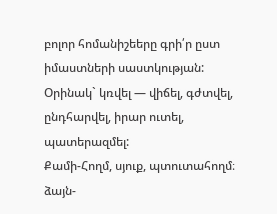բոլոր հոմանիշեերը գրի՛ր ըստ իմաստների սաստկության:
Օրինակ` կռվել — վիճել, գժտվել, ընդհարվել, իրար ուտել, պատերազմել:
Քամի-Հողմ, սյուք, պտուտահողմ։
ձայն-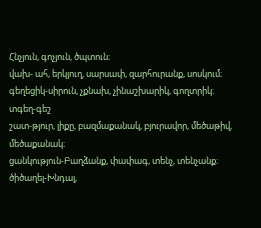Հնչյուն, գոչյուն, ծպտուն։
վախ- ահ, երկյուղ, սարսափ, զարհուրանք, սոսկում։
գեղեցիկ-սիրուն, չքնախ, չինաշխարիկ, գողտրիկ։
տգեղ-գեշ
շատ-թյուր, լիքը, բազմաքանակ, բյուրավոր, մեծաթիվ, մեծաքանակ։
ցանկություն-Բաղձանք, փափագ, տենչ, տենչանք։
ծիծաղել-Խնդալ,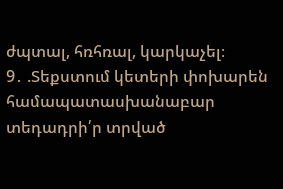ժպտալ, հռհռալ, կարկաչել։
9․ .Տեքստում կետերի փոխարեն համապատասխանաբար տեդադրի՛ր տրված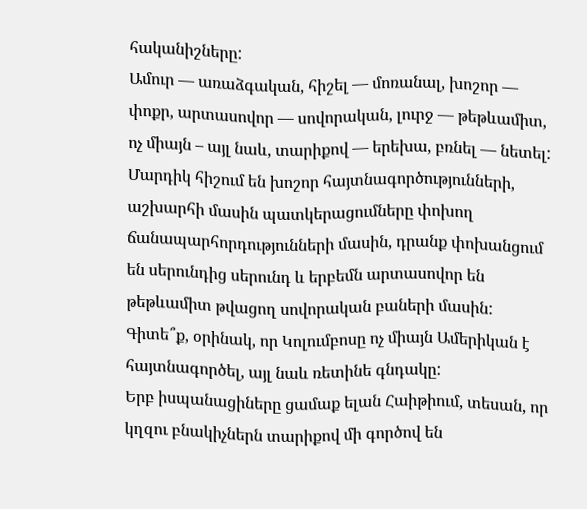հականիշները:
Ամուր — առաձգական, հիշել — մոռանալ, խոշոր — փոքր, արտասովոր — սովորական, լուրջ — թեթևամիտ, ոչ միայն – այլ նաև, տարիքով — երեխա, բռնել — նետել:
Մարդիկ հիշում են խոշոր հայտնագործությունների, աշխարհի մասին պատկերացումները փոխող ճանապարհորդությունների մասին, դրանք փոխանցում են սերունդից սերունդ և երբեմն արտասովոր են թեթևամիտ թվացող սովորական բաների մասին: Գիտե՞ք, օրինակ, որ Կոլումբոսը ոչ միայն Ամերիկան է հայտնագործել, այլ նաև ռետինե գնդակը:
Երբ իսպանացիները ցամաք ելան Հաիթիում, տեսան, որ կղզու բնակիչներն տարիքով մի գործով են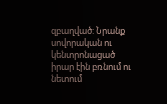զբաղված: Նրանք սովորական ու կենտրոնացած իրար էին բռնում ու նետում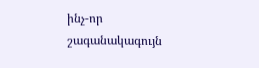ինչ-որ շագանակագույն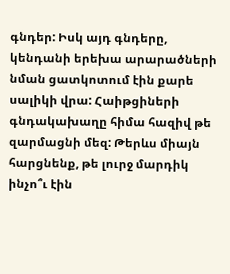գնդեր: Իսկ այդ գնդերը, կենդանի երեխա արարածների նման ցատկոտում էին քարե սալիկի վրա: Հաիթցիների գնդակախաղը հիմա հազիվ թե զարմացնի մեզ: Թերևս միայն հարցնենք, թե լուրջ մարդիկ ինչո՞ւ էին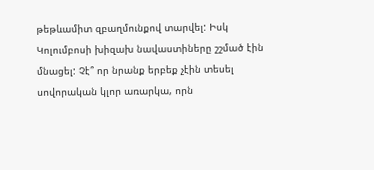թեթևամիտ զբաղմունքով տարվել: Իսկ Կոլումբոսի խիզախ նավաստիները շշմած էին մնացել: Չէ՞ որ նրանք երբեք չէին տեսել սովորական կլոր առարկա, որն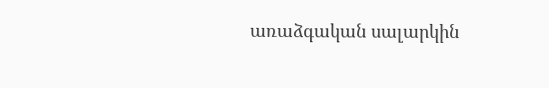առաձգական սալարկին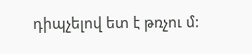դիպչելով ետ է թռչու մ: